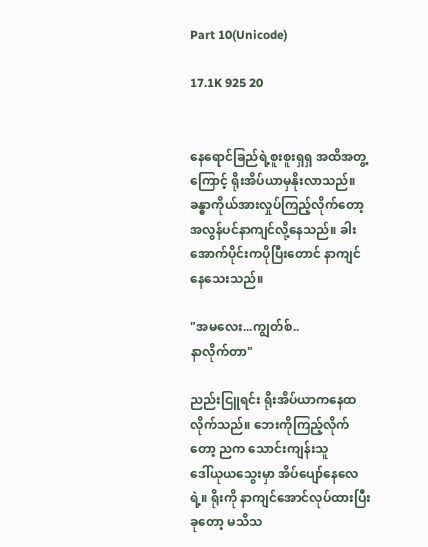Part 10(Unicode)

17.1K 925 20


နေရောင်ခြည်ရဲ့စူးစူးရှရှ အထိအတွ့ကြောင့် ရိုးအိပ်ယာမှနိုးလာသည်။ ခန္ဓာကိုယ်အားလှုပ်ကြည့်လိုက်တော့ အလွန်ပင်နာကျင်လို့နေသည်။ ခါးအောက်ပိုင်းကပိုပြီးတောင် နာကျင်နေသေးသည်။

"အမလေး...ကျွတ်စ်..
နာလိုက်တာ"

ညည်းငြူရင်း ရိုးအိပ်ယာကနေထလိုက်သည်။ ဘေးကိုကြည့်လိုက်တော့ ညက သောင်းကျန်းသူ
ဒေါ်ယုယသွေးမှာ အိပ်ပျော်နေလေရဲ့။ ရိုးကို နာကျင်အောင်လုပ်ထားပြီး ခုတော့ မသိသ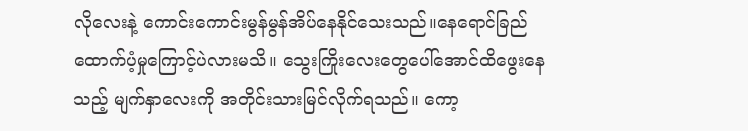လိုလေးနဲ့ ကောင်းကောင်းမွန်မွန်အိပ်နေနိုင်သေးသည်။နေရောင်ခြည်ထောက်ပံ့မှုကြောင့်ပဲလားမသိ။ သွေးကြိုးလေးတွေပေါ်အောင်ထိဖွေးနေသည့် မျက်နှာလေးကို အတိုင်းသားမြင်လိုက်ရသည်။ ကော့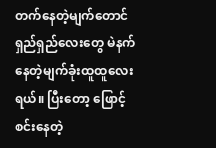တက်နေတဲ့မျက်တောင်ရှည်ရှည်လေးတွေ မဲနက်နေတဲ့မျက်ခုံးထူထူလေးရယ်။ ပြီးတော့ ဖြောင့်စင်းနေတဲ့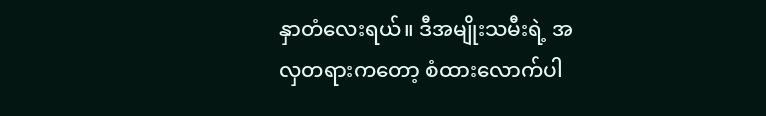နှာတံလေးရယ်။ ဒီအမျိုးသမီးရဲ့ အလှတရားကတော့ စံထားလောက်ပါ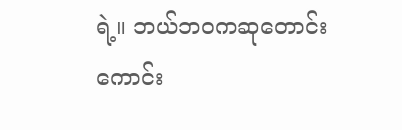ရဲ့။ ဘယ်ဘဝကဆုတောင်းကောင်း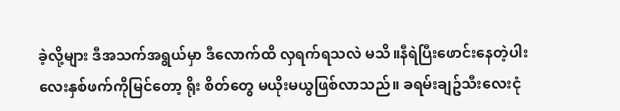ခဲ့လို့များ ဒီအသက်အရွယ်မှာ ဒီလောက်ထိ လှရက်ရသလဲ မသိ။နီရဲပြီးဖောင်းနေတဲ့ပါးလေးနှစ်ဖက်ကိုမြင်တော့ ရိုး စိတ်တွေ မယိုးမယွဖြစ်လာသည်။ ခရမ်းချဥ်သီးလေးငုံ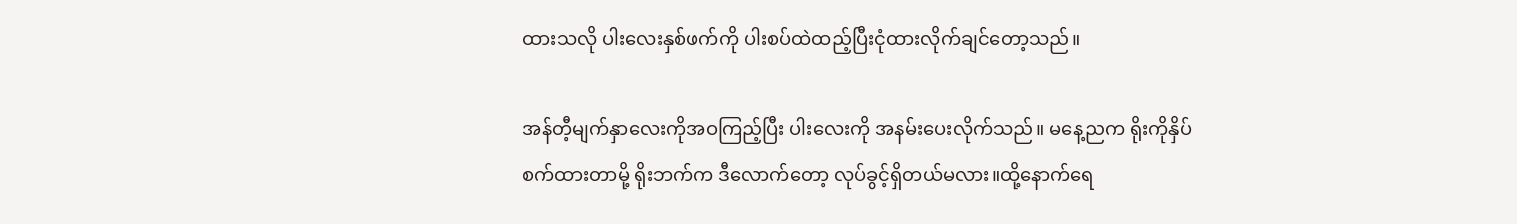ထားသလို ပါးလေးနှစ်ဖက်ကို ပါးစပ်ထဲထည့်ပြီးငုံထားလိုက်ချင်တော့သည်။

အန်တီ့မျက်နှာလေးကိုအဝကြည့်ပြီး ပါးလေးကို အနမ်းပေးလိုက်သည်။ မနေ့ညက ရိုးကိုနှိပ်စက်ထားတာမို့ ရိုးဘက်က ဒီလောက်တော့ လုပ်ခွင့်ရှိတယ်မလား။ထို့နောက်ရေ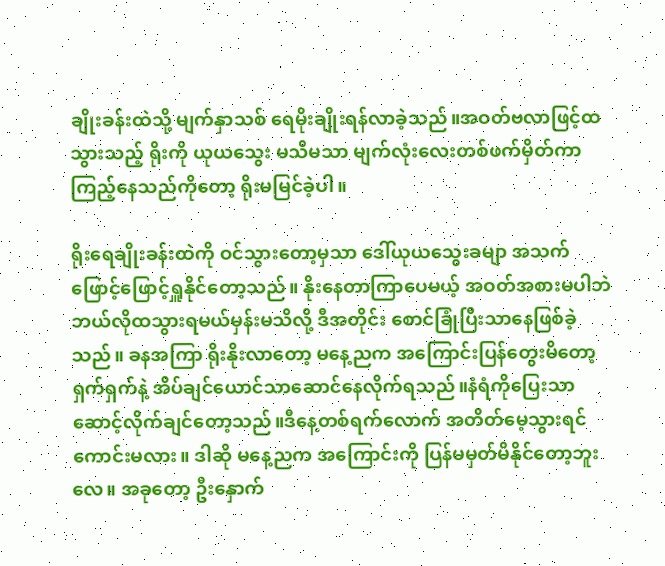ချိုးခန်းထဲသို့ မျက်နှာသစ် ရေမိုးချိုးရန်လာခဲ့သည်။အဝတ်ဗလာဖြင့်ထသွားသည့် ရိုးကို ယုယသွေး မသိမသာ မျက်လုံးလေးတစ်ဖက်မှိတ်ကာကြည့်နေသည်ကိုတော့ ရိုးမမြင်ခဲ့ပါ။

ရိုးရေချိုးခန်းထဲကို ဝင်သွားတော့မှသာ ဒေါ်ယုယသွေးခမျာ အသက်ဖြောင့်ဖြောင့်ရှူနိုင်တော့သည်။ နိုးနေတာကြာပေမယ့် အဝတ်အစားမပါဘဲ ဘယ်လိုထသွားရမယ်မှန်းမသိလို့ ဒီအတိုင်း စောင်ခြုံပြီးသာနေဖြစ်ခဲ့သည်။ ခနအကြာ ရိုးနိုးလာတော့ မနေ့ညက အကြောင်းပြန်တွေးမိတော့ ရှက်ရှက်နဲ့ အိပ်ချင်ယောင်သာဆောင်နေလိုက်ရသည်။နံရံကိုပြေးသာဆောင့်လိုက်ချင်တော့သည်။ဒီနေ့တစ်ရက်လောက် အတိတ်မေ့သွားရင် ကောင်းမလား။ ဒါဆို မနေ့ညက အကြောင်းကို ပြန်မမှတ်မိနိုင်တော့ဘူးလေ။ အခုတော့ ဦးနှောက်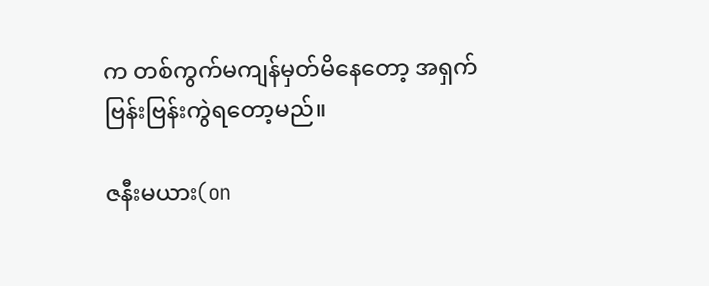က တစ်ကွက်မကျန်မှတ်မိနေတော့ အရှက်ဗြန်းဗြန်းကွဲရတော့မည်။

ဇနီးမယား(on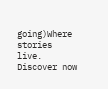going)Where stories live. Discover now